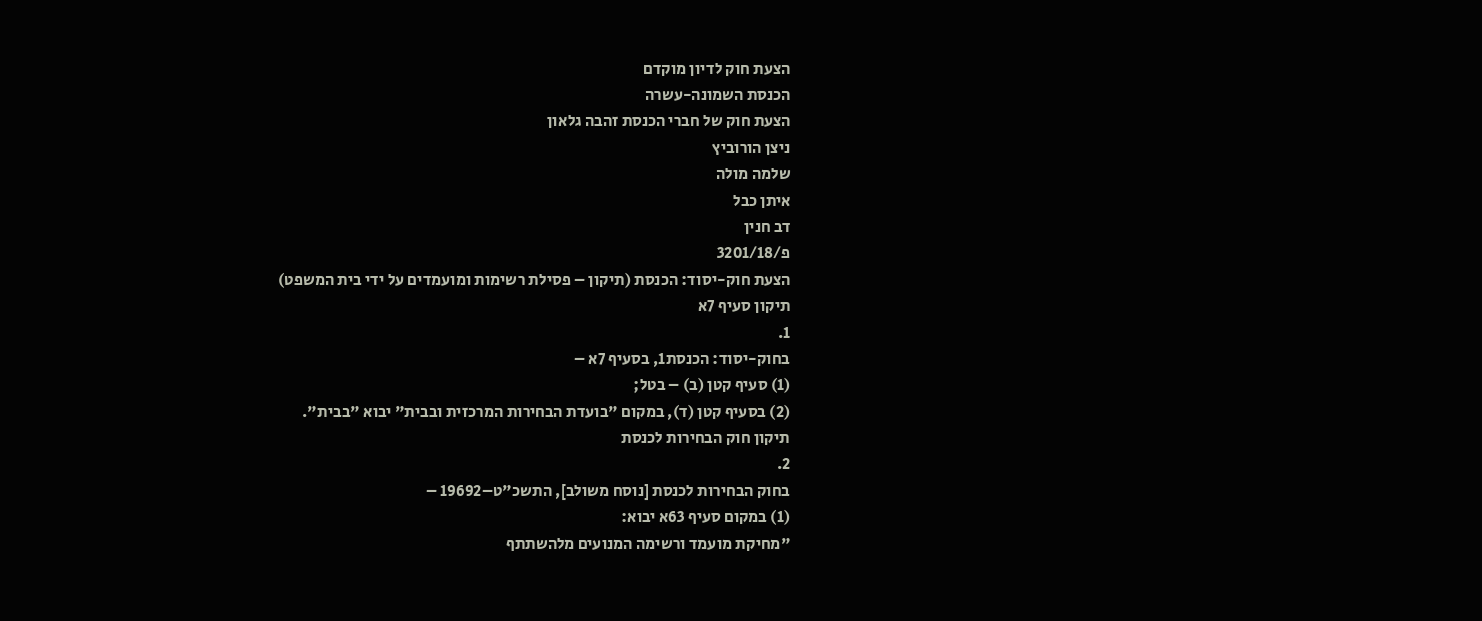הצעת חוק לדיון מוקדם
הכנסת השמונה-עשרה
הצעת חוק של חברי הכנסת זהבה גלאון
ניצן הורוביץ
שלמה מולה
איתן כבל
דב חנין
פ/3201/18
הצעת חוק-יסוד: הכנסת (תיקון – פסילת רשימות ומועמדים על ידי בית המשפט)
תיקון סעיף 7א
1.
בחוק-יסוד: הכנסת1, בסעיף 7א –
(1) סעיף קטן (ב) – בטל;
(2) בסעיף קטן (ד), במקום "בועדת הבחירות המרכזית ובבית" יבוא "בבית".
תיקון חוק הבחירות לכנסת
2.
בחוק הבחירות לכנסת [נוסח משולב], התשכ"ט–19692 –
(1) במקום סעיף 63א יבוא:
"מחיקת מועמד ורשימה המנועים מלהשתתף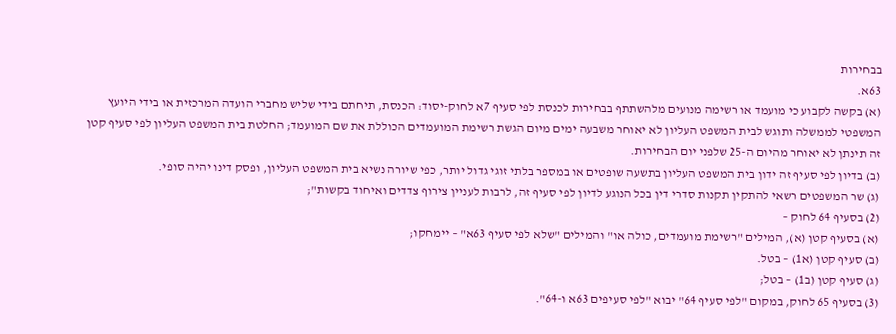בבחירות
63א.
(א) בקשה לקבוע כי מועמד או רשימה מנועים מלהשתתף בבחירות לכנסת לפי סעיף 7א לחוק-יסוד: הכנסת, תיחתם בידי שליש מחברי הועדה המרכזית או בידי היועץ המשפטי לממשלה ותוגש לבית המשפט העליון לא יאוחר משבעה ימים מיום הגשת רשימת המועמדים הכוללת את שם המועמד; החלטת בית המשפט העליון לפי סעיף קטן זה תינתן לא יאוחר מהיום ה-25 שלפני יום הבחירות.
(ב) בדיון לפי סעיף זה ידון בית המשפט העליון בתשעה שופטים או במספר בלתי זוגי גדול יותר, כפי שיורה נשיא בית המשפט העליון, ופסק דינו יהיה סופי.
(ג) שר המשפטים רשאי להתקין תקנות סדרי דין בכל הנוגע לדיון לפי סעיף זה, לרבות לעניין צירוף צדדים ואיחוד בקשות";
(2) בסעיף 64 לחוק –
(א) בסעיף קטן (א), המילים "רשימת מועמדים, כולה או" והמילים "שלא לפי סעיף 63א" – יימחקו;
(ב) סעיף קטן (א1) – בטל.
(ג) סעיף קטן (ב1) – בטל;
(3) בסעיף 65 לחוק, במקום "לפי סעיף 64" יבוא "לפי סעיפים 63א ו-64".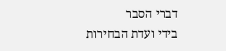דברי הסבר
בידי ועדת הבחירות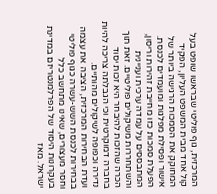המרכזית, גוף פוליטי שבראשו שופט בעל קול אחד מבית המשפט העליון, הפקיד המחוקק את הסמכות הרגישה ביותר של אישור ופסילת מפלגות ומועמדים לכנסת. הפעלת סמכות כזו מחייבת זהירות וריסון, המתבססים על עמדה ערכית ועניינית והשתחררות משיקולים פוליטיים. זאת תוך הכרה שהזכות להיבחר היא זכות יסוד בחברה דמוקרטית וכי הגבלתה צריכה להיות נדירה וכפופה לשיקולים מהותיים.
ועדת הבחירות המרכזית, הציבה את עצמה בבחירות לכנסת השש-עשרה כגוף פוליטי וחסר מעצורים, שאינו מתחשב כלל בעקרונות היסוד של הפרלמנטריזם במדינת ישראל. מאז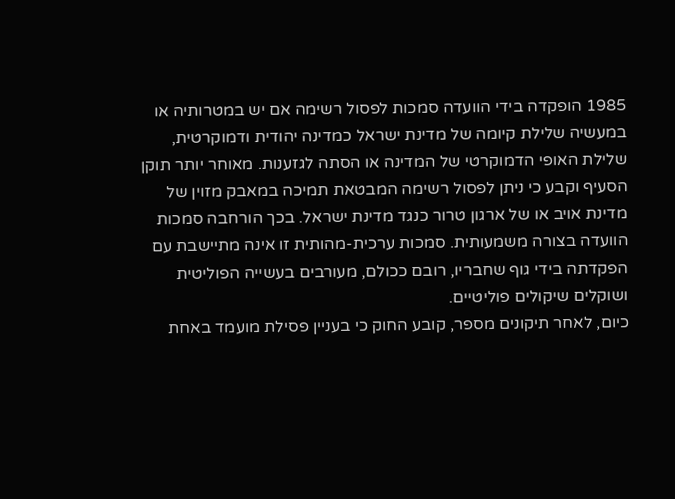1985 הופקדה בידי הוועדה סמכות לפסול רשימה אם יש במטרותיה או במעשיה שלילת קיומה של מדינת ישראל כמדינה יהודית ודמוקרטית, שלילת האופי הדמוקרטי של המדינה או הסתה לגזענות. מאוחר יותר תוקן הסעיף וקבע כי ניתן לפסול רשימה המבטאת תמיכה במאבק מזוין של מדינת אויב או של ארגון טרור כנגד מדינת ישראל. בכך הורחבה סמכות הוועדה בצורה משמעותית. סמכות ערכית-מהותית זו אינה מתיישבת עם הפקדתה בידי גוף שחבריו, רובם ככולם, מעורבים בעשייה הפוליטית ושוקלים שיקולים פוליטיים.
כיום, לאחר תיקונים מספר, קובע החוק כי בעניין פסילת מועמד באחת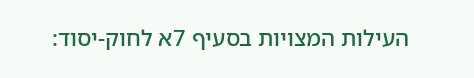העילות המצויות בסעיף 7א לחוק-יסוד: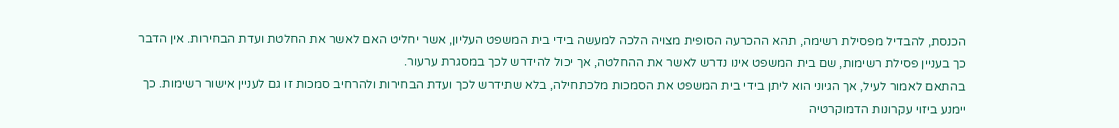הכנסת, להבדיל מפסילת רשימה, תהא ההכרעה הסופית מצויה הלכה למעשה בידי בית המשפט העליון, אשר יחליט האם לאשר את החלטת ועדת הבחירות. אין הדבר כך בעניין פסילת רשימות, שם בית המשפט אינו נדרש לאשר את ההחלטה, אך יכול להידרש לכך במסגרת ערעור.
בהתאם לאמור לעיל, אך הגיוני הוא ליתן בידי בית המשפט את הסמכות מלכתחילה, בלא שתידרש לכך ועדת הבחירות ולהרחיב סמכות זו גם לעניין אישור רשימות. כך יימנע ביזוי עקרונות הדמוקרטיה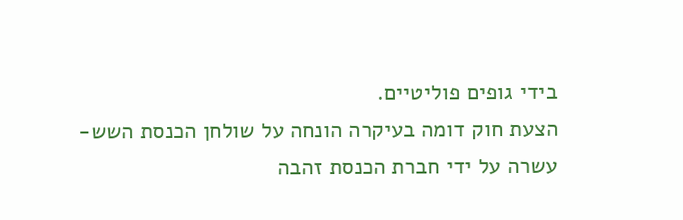בידי גופים פוליטיים.
הצעת חוק דומה בעיקרה הונחה על שולחן הכנסת השש-עשרה על ידי חברת הכנסת זהבה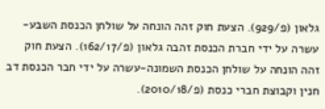גלאון (פ/929). הצעת חוק זהה הונחה על שולחן הכנסת השבע-עשרה על ידי חברת הכנסת זהבה גלאון (פ/162/17). הצעת חוק זהה הונחה על שולחן הכנסת השמונה-עשרה על ידי חבר הכנסת דב חנין וקבוצת חברי כנסת (פ/2010/18).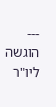---
הוגשה ליו"ר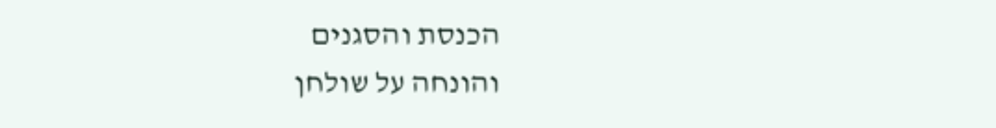הכנסת והסגנים
והונחה על שולחן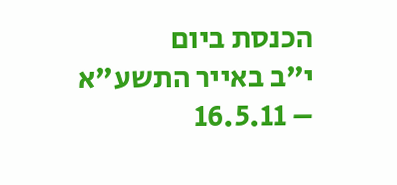הכנסת ביום
י"ב באייר התשע"א – 16.5.11